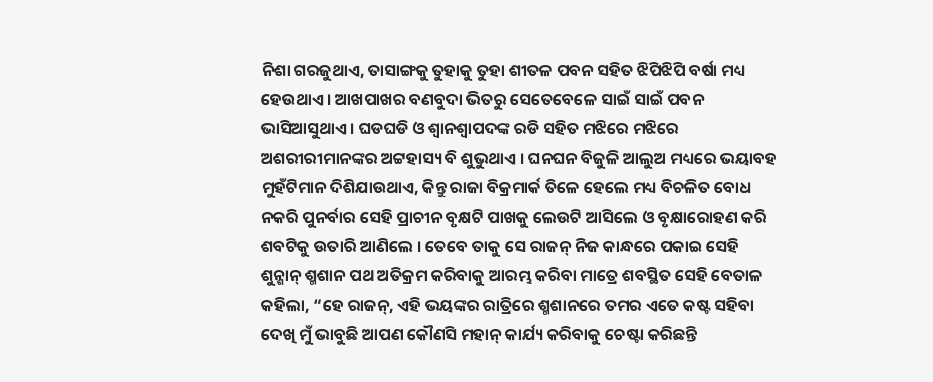ନିଶା ଗରଜୁଥାଏ, ତାସାଙ୍ଗକୁ ତୁହାକୁ ତୁହା ଶୀତଳ ପବନ ସହିତ ଝିପିଝିପି ବର୍ଷା ମଧ୍ୟ ହେଉଥାଏ । ଆଖପାଖର ବଣବୁଦା ଭିତରୁ ସେତେବେଳେ ସାଇଁ ସାଇଁ ପବନ ଭାସିଆସୁଥାଏ । ଘଡଘଡି ଓ ଶ୍ୱାନଶ୍ୱାପଦଙ୍କ ରଡି ସହିତ ମଝିରେ ମଝିରେ ଅଶରୀରୀମାନଙ୍କର ଅଟ୍ଟହାସ୍ୟ ବି ଶୁଭୁଥାଏ । ଘନଘନ ବିଜୁଳି ଆଲୁଅ ମଧ୍ୟରେ ଭୟାବହ ମୁହଁଟିମାନ ଦିଶିଯାଉଥାଏ, କିନ୍ତୁ ରାଜା ବିକ୍ରମାର୍କ ତିଳେ ହେଲେ ମଧ୍ୟ ବିଚଳିତ ବୋଧ ନକରି ପୁନର୍ବାର ସେହି ପ୍ରାଚୀନ ବୃକ୍ଷଟି ପାଖକୁ ଲେଉଟି ଆସିଲେ ଓ ବୃକ୍ଷାରୋହଣ କରି ଶବଟିକୁ ଉତାରି ଆଣିଲେ । ତେବେ ତାକୁ ସେ ରାଜନ୍ ନିଜ କାନ୍ଧରେ ପକାଇ ସେହି ଶୁନ୍ଶାନ୍ ଶ୍ମଶାନ ପଥ ଅତିକ୍ରମ କରିବାକୁ ଆରମ୍ଭ କରିବା ମାତ୍ରେ ଶବସ୍ଥିତ ସେହି ବେତାଳ କହିଲା, “ହେ ରାଜନ୍, ଏହି ଭୟଙ୍କର ରାତ୍ରିରେ ଶ୍ମଶାନରେ ତମର ଏତେ କଷ୍ଟ ସହିବା ଦେଖି ମୁଁ ଭାବୁଛି ଆପଣ କୌଣସି ମହାନ୍ କାର୍ଯ୍ୟ କରିବାକୁ ଚେଷ୍ଟା କରିଛନ୍ତି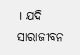। ଯଦି ସାରାଜୀବନ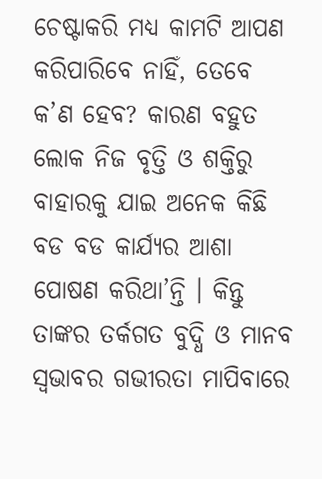ଚେଷ୍ଟାକରି ମଧ୍ୟ କାମଟି ଆପଣ କରିପାରିବେ ନାହିଁ, ତେବେ କ’ଣ ହେବ? କାରଣ ବହୁତ ଲୋକ ନିଜ ବୃତ୍ତି ଓ ଶକ୍ତିରୁ ବାହାରକୁ ଯାଇ ଅନେକ କିଛି ବଡ ବଡ କାର୍ଯ୍ୟର ଆଶା ପୋଷଣ କରିଥା’ନ୍ତି । କିନ୍ତୁ ତାଙ୍କର ତର୍କଗତ ବୁଦ୍ଧି ଓ ମାନବ ସ୍ୱଭାବର ଗଭୀରତା ମାପିବାରେ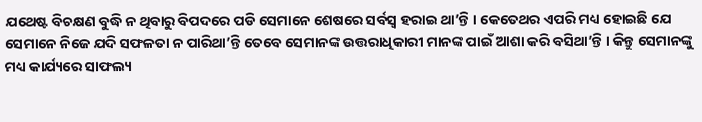ଯଥେଷ୍ଟ ବିଚକ୍ଷଣ ବୁଦ୍ଧି ନ ଥିବାରୁ ବିପଦରେ ପଡି ସେମାନେ ଶେଷରେ ସର୍ବସ୍ୱ ହରାଇ ଥା’ନ୍ତି । କେତେଥର ଏପରି ମଧ୍ୟ ହୋଇଛି ଯେ ସେମାନେ ନିଜେ ଯଦି ସଫଳତା ନ ପାରିଥା’ନ୍ତି ତେବେ ସେମାନଙ୍କ ଉତ୍ତରାଧିକାରୀ ମାନଙ୍କ ପାଇଁ ଆଶା କରି ବସିଥା’ନ୍ତି । କିନ୍ତୁ ସେମାନଙ୍କୁ ମଧ୍ୟ କାର୍ଯ୍ୟରେ ସାଫଲ୍ୟ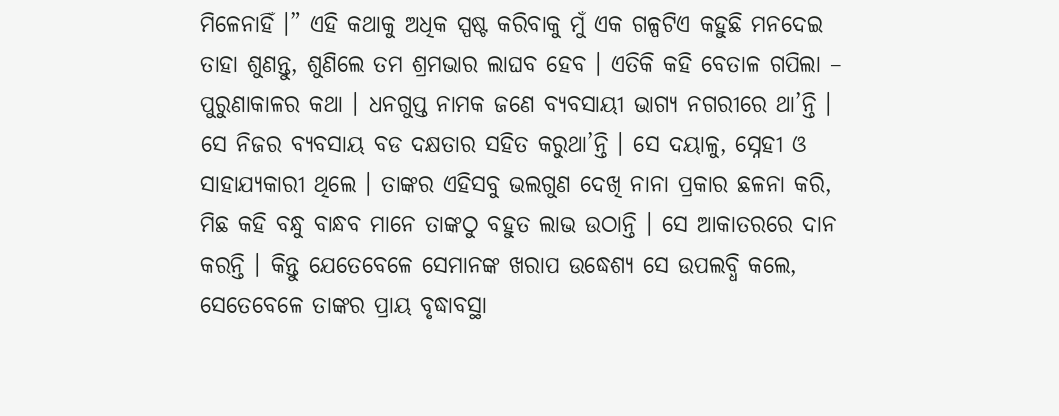ମିଳେନାହିଁ ।” ଏହି କଥାକୁ ଅଧିକ ସ୍ପଷ୍ଟ କରିବାକୁ ମୁଁ ଏକ ଗଳ୍ପଟିଏ କହୁଛି ମନଦେଇ ତାହା ଶୁଣନ୍ତୁ, ଶୁଣିଲେ ତମ ଶ୍ରମଭାର ଲାଘବ ହେବ । ଏତିକି କହି ବେତାଳ ଗପିଲା –
ପୁରୁଣାକାଳର କଥା । ଧନଗୁପ୍ତ ନାମକ ଜଣେ ବ୍ୟବସାୟୀ ଭାଗ୍ୟ ନଗରୀରେ ଥା’ନ୍ତି । ସେ ନିଜର ବ୍ୟବସାୟ ବଡ ଦକ୍ଷତାର ସହିତ କରୁଥା’ନ୍ତି । ସେ ଦୟାଳୁ, ସ୍ନେହୀ ଓ ସାହାଯ୍ୟକାରୀ ଥିଲେ । ତାଙ୍କର ଏହିସବୁ ଭଲଗୁଣ ଦେଖି ନାନା ପ୍ରକାର ଛଳନା କରି, ମିଛ କହି ବନ୍ଧୁ ବାନ୍ଧବ ମାନେ ତାଙ୍କଠୁ ବହୁତ ଲାଭ ଉଠାନ୍ତି । ସେ ଆକାତରରେ ଦାନ କରନ୍ତି । କିନ୍ତୁ ଯେତେବେଳେ ସେମାନଙ୍କ ଖରାପ ଉଦ୍ଧେଶ୍ୟ ସେ ଉପଲବ୍ଧି କଲେ, ସେତେବେଳେ ତାଙ୍କର ପ୍ରାୟ ବୃଦ୍ଧାବସ୍ଥା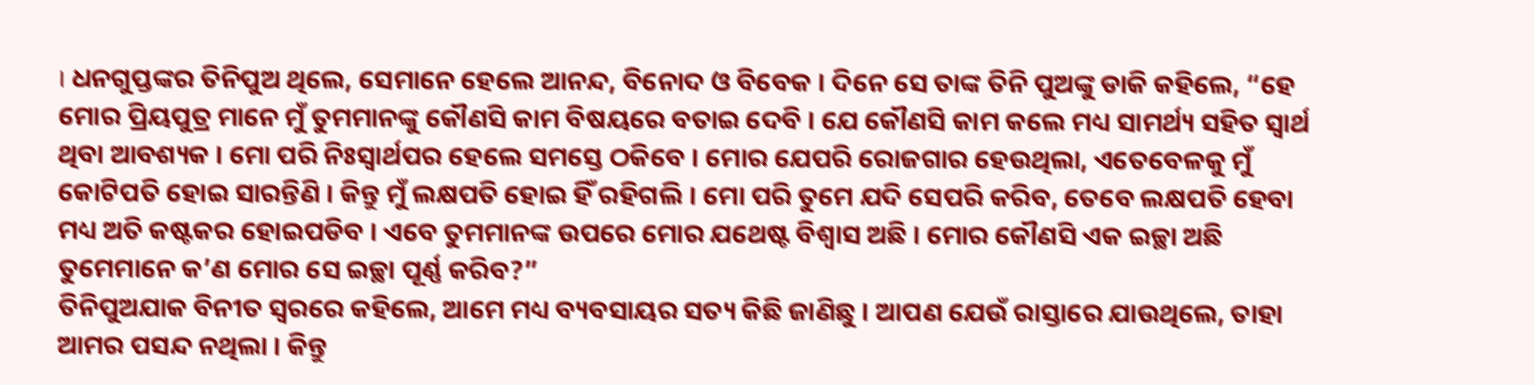। ଧନଗୁପ୍ତଙ୍କର ତିନିପୁଅ ଥିଲେ, ସେମାନେ ହେଲେ ଆନନ୍ଦ, ବିନୋଦ ଓ ବିବେକ । ଦିନେ ସେ ତାଙ୍କ ତିନି ପୁଅଙ୍କୁ ଡାକି କହିଲେ, “ହେ ମୋର ପ୍ରିୟପୁତ୍ର ମାନେ ମୁଁ ତୁମମାନଙ୍କୁ କୌଣସି କାମ ବିଷୟରେ ବତାଇ ଦେବି । ଯେ କୌଣସି କାମ କଲେ ମଧ୍ୟ ସାମର୍ଥ୍ୟ ସହିତ ସ୍ୱାର୍ଥ ଥିବା ଆବଶ୍ୟକ । ମୋ ପରି ନିଃସ୍ୱାର୍ଥପର ହେଲେ ସମସ୍ତେ ଠକିବେ । ମୋର ଯେପରି ରୋଜଗାର ହେଉଥିଲା, ଏତେବେଳକୁ ମୁଁ କୋଟିପତି ହୋଇ ସାରନ୍ତିଣି । କିନ୍ତୁ ମୁଁ ଲକ୍ଷପତି ହୋଇ ହିଁ ରହିଗଲି । ମୋ ପରି ତୁମେ ଯଦି ସେପରି କରିବ, ତେବେ ଲକ୍ଷପତି ହେବା ମଧ୍ୟ ଅତି କଷ୍ଟକର ହୋଇପଡିବ । ଏବେ ତୁମମାନଙ୍କ ଉପରେ ମୋର ଯଥେଷ୍ଟ ବିଶ୍ୱାସ ଅଛି । ମୋର କୌଣସି ଏକ ଇଚ୍ଛା ଅଛି ତୁମେମାନେ କ’ଣ ମୋର ସେ ଇଚ୍ଛା ପୂର୍ଣ୍ଣ କରିବ?”
ତିନିପୁଅଯାକ ବିନୀତ ସ୍ୱରରେ କହିଲେ, ଆମେ ମଧ୍ୟ ବ୍ୟବସାୟର ସତ୍ୟ କିଛି ଜାଣିଛୁ । ଆପଣ ଯେଉଁ ରାସ୍ତାରେ ଯାଉଥିଲେ, ତାହା ଆମର ପସନ୍ଦ ନଥିଲା । କିନ୍ତୁ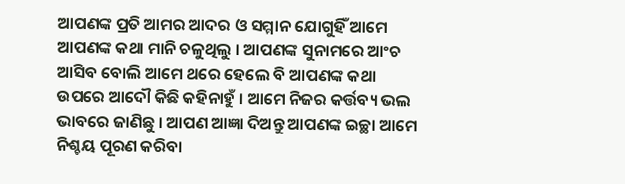ଆପଣଙ୍କ ପ୍ରତି ଆମର ଆଦର ଓ ସମ୍ମାନ ଯୋଗୁହିଁ ଆମେ ଆପଣଙ୍କ କଥା ମାନି ଚଳୁଥିଲୁ । ଆପଣଙ୍କ ସୁନାମରେ ଆଂଚ ଆସିବ ବୋଲି ଆମେ ଥରେ ହେଲେ ବି ଆପଣଙ୍କ କଥା ଉପରେ ଆଦୌ କିଛି କହିନାହୁଁ । ଆମେ ନିଜର କର୍ତ୍ତବ୍ୟ ଭଲ ଭାବରେ ଜାଣିଛୁ । ଆପଣ ଆଜ୍ଞା ଦିଅନ୍ତୁ ଆପଣଙ୍କ ଇଚ୍ଛା ଆମେ ନିଶ୍ଚୟ ପୂରଣ କରିବା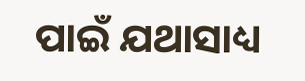ପାଇଁ ଯଥାସାଧ୍ୟ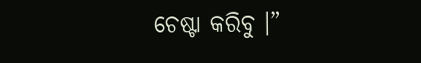ଚେଷ୍ଟା କରିବୁ ।”